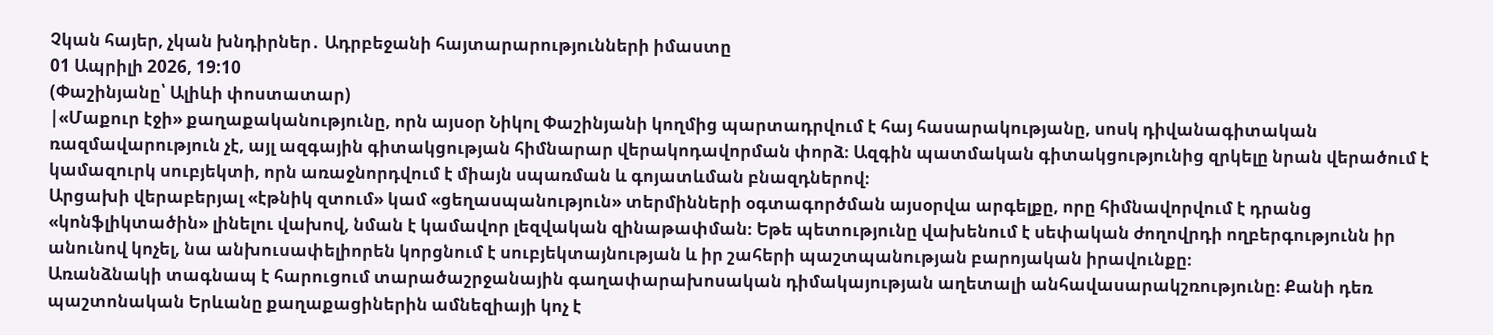Չկան հայեր, չկան խնդիրներ․ Ադրբեջանի հայտարարությունների իմաստը
01 Ապրիլի 2026, 19:10
(Փաշինյանը՝ Ալիևի փոստատար)
|«Մաքուր էջի» քաղաքականությունը, որն այսօր Նիկոլ Փաշինյանի կողմից պարտադրվում է հայ հասարակությանը, սոսկ դիվանագիտական ռազմավարություն չէ, այլ ազգային գիտակցության հիմնարար վերակոդավորման փորձ։ Ազգին պատմական գիտակցությունից զրկելը նրան վերածում է կամազուրկ սուբյեկտի, որն առաջնորդվում է միայն սպառման և գոյատևման բնազդներով։
Արցախի վերաբերյալ «էթնիկ զտում» կամ «ցեղասպանություն» տերմինների օգտագործման այսօրվա արգելքը, որը հիմնավորվում է դրանց «կոնֆլիկտածին» լինելու վախով, նման է կամավոր լեզվական զինաթափման։ Եթե պետությունը վախենում է սեփական ժողովրդի ողբերգությունն իր անունով կոչել, նա անխուսափելիորեն կորցնում է սուբյեկտայնության և իր շահերի պաշտպանության բարոյական իրավունքը։
Առանձնակի տագնապ է հարուցում տարածաշրջանային գաղափարախոսական դիմակայության աղետալի անհավասարակշռությունը։ Քանի դեռ պաշտոնական Երևանը քաղաքացիներին ամնեզիայի կոչ է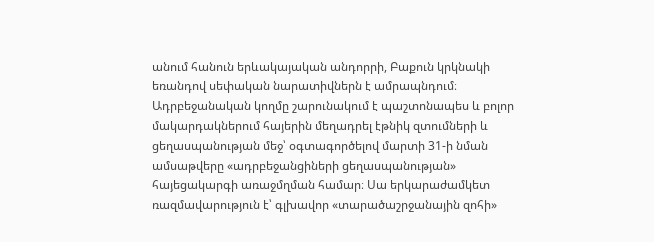անում հանուն երևակայական անդորրի, Բաքուն կրկնակի եռանդով սեփական նարատիվներն է ամրապնդում։ Ադրբեջանական կողմը շարունակում է պաշտոնապես և բոլոր մակարդակներում հայերին մեղադրել էթնիկ զտումների և ցեղասպանության մեջ՝ օգտագործելով մարտի 31-ի նման ամսաթվերը «ադրբեջանցիների ցեղասպանության» հայեցակարգի առաջմղման համար։ Սա երկարաժամկետ ռազմավարություն է՝ գլխավոր «տարածաշրջանային զոհի»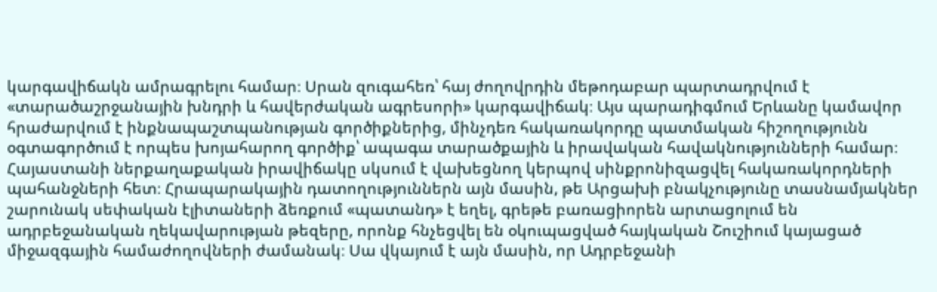կարգավիճակն ամրագրելու համար։ Սրան զուգահեռ՝ հայ ժողովրդին մեթոդաբար պարտադրվում է «տարածաշրջանային խնդրի և հավերժական ագրեսորի» կարգավիճակ։ Այս պարադիգմում Երևանը կամավոր հրաժարվում է ինքնապաշտպանության գործիքներից, մինչդեռ հակառակորդը պատմական հիշողությունն օգտագործում է որպես խոյահարող գործիք՝ ապագա տարածքային և իրավական հավակնությունների համար։
Հայաստանի ներքաղաքական իրավիճակը սկսում է վախեցնող կերպով սինքրոնիզացվել հակառակորդների պահանջների հետ։ Հրապարակային դատողություններն այն մասին, թե Արցախի բնակչությունը տասնամյակներ շարունակ սեփական էլիտաների ձեռքում «պատանդ» է եղել, գրեթե բառացիորեն արտացոլում են ադրբեջանական ղեկավարության թեզերը, որոնք հնչեցվել են օկուպացված հայկական Շուշիում կայացած միջազգային համաժողովների ժամանակ։ Սա վկայում է այն մասին, որ Ադրբեջանի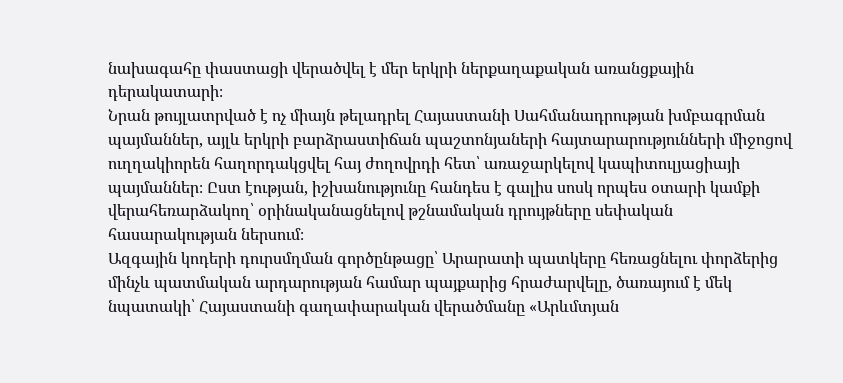նախագահը փաստացի վերածվել է մեր երկրի ներքաղաքական առանցքային դերակատարի։
Նրան թույլատրված է ոչ միայն թելադրել Հայաստանի Սահմանադրության խմբագրման պայմաններ, այլև երկրի բարձրաստիճան պաշտոնյաների հայտարարությունների միջոցով ուղղակիորեն հաղորդակցվել հայ ժողովրդի հետ՝ առաջարկելով կապիտուլյացիայի պայմաններ։ Ըստ էության, իշխանությունը հանդես է գալիս սոսկ որպես օտարի կամքի վերահեռարձակող՝ օրինականացնելով թշնամական դրույթները սեփական հասարակության ներսում։
Ազգային կոդերի դուրսմղման գործընթացը՝ Արարատի պատկերը հեռացնելու փորձերից մինչև պատմական արդարության համար պայքարից հրաժարվելը, ծառայում է մեկ նպատակի՝ Հայաստանի գաղափարական վերածմանը «Արևմտյան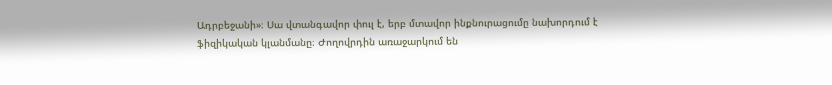Ադրբեջանի»։ Սա վտանգավոր փուլ է, երբ մտավոր ինքնուրացումը նախորդում է ֆիզիկական կլանմանը։ Ժողովրդին առաջարկում են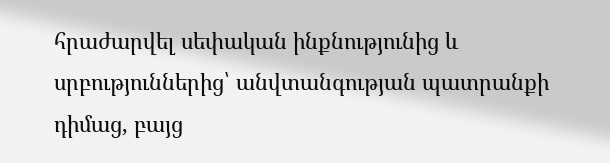հրաժարվել սեփական ինքնությունից և սրբություններից՝ անվտանգության պատրանքի դիմաց, բայց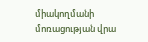միակողմանի մոռացության վրա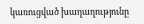կառուցված խաղաղությունը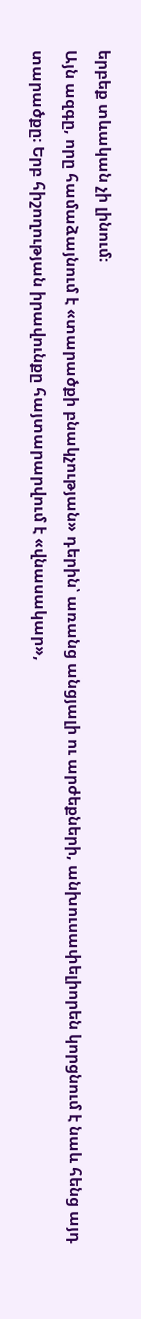երբեք տևական չի լինում։
Այն ազգը, որը համաձայնում է «տարածքի բնակչության» դերին՝ առանց անցյալի ու արժեքների, անխուսափելիորեն կորցնում է նաև հենց այդ տարածքը։ Երբ հիշողության իրավունքը հայտարարվում է «վնասակար»,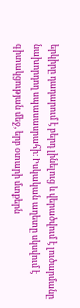երկիրը դադարում է բերդ լինելուց և վերածվում է լուծարմանը նախորդող սպասասրահի։ Իսկական աղետը սկսվում է գիտակցության մեջ, երբ օտարի մտքերն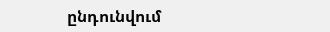ընդունվում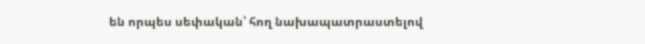են որպես սեփական՝ հող նախապատրաստելով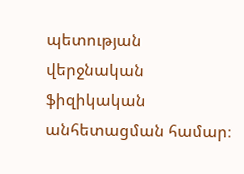պետության վերջնական ֆիզիկական անհետացման համար։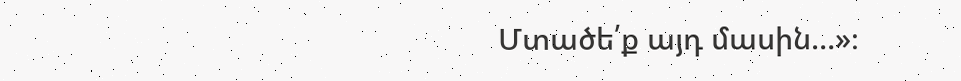Մտածե՛ք այդ մասին…»։